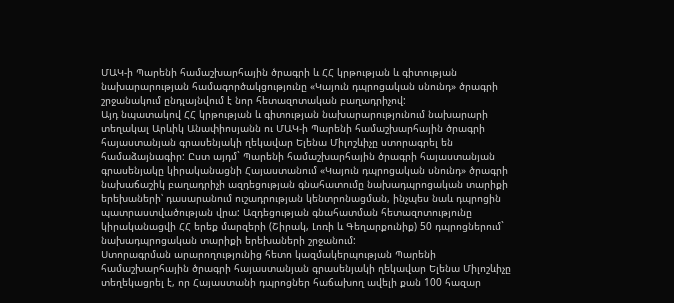ՄԱԿ-ի Պարենի համաշխարհային ծրագրի և ՀՀ կրթության և գիտության նախարարության համագործակցությունը «Կայուն դպրոցական սնունդ» ծրագրի շրջանակում ընդլայնվում է նոր հետազոտական բաղադրիչով:
Այդ նպատակով ՀՀ կրթության և գիտության նախարարությունում նախարարի տեղակալ Արևիկ Անափիոսյանն ու ՄԱԿ-ի Պարենի համաշխարհային ծրագրի հայաստանյան գրասենյակի ղեկավար Ելենա Միլոշևիչը ստորագրել են համաձայնագիր: Ըստ այդմ` Պարենի համաշխարհային ծրագրի հայաստանյան գրասենյակը կիրականացնի Հայաստանում «Կայուն դպրոցական սնունդ» ծրագրի նախաճաշիկ բաղադրիչի ազդեցության գնահատումը նախադպրոցական տարիքի երեխաների՝ դասարանում ուշադրության կենտրոնացման, ինչպես նաև դպրոցին պատրաստվածության վրա: Ազդեցության գնահատման հետազոտությունը կիրականացվի ՀՀ երեք մարզերի (Շիրակ, Լոռի և Գեղարքունիք) 50 դպրոցներում` նախադպրոցական տարիքի երեխաների շրջանում:
Ստորագրման արարողությունից հետո կազմակերպության Պարենի համաշխարհային ծրագրի հայաստանյան գրասենյակի ղեկավար Ելենա Միլոշևիչը տեղեկացրել է, որ Հայաստանի դպրոցներ հաճախող ավելի քան 100 հազար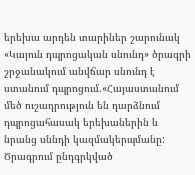երեխա արդեն տարիներ շարունակ «Կայուն դպրոցական սնունդ» ծրագրի շրջանակում անվճար սնունդ է ստանում դպրոցում.«Հայաստանում մեծ ուշադրություն են դարձնում դպրոցահասակ երեխաներին և նրանց սննդի կազմակերպմանը: Ծրագրում ընդգրկված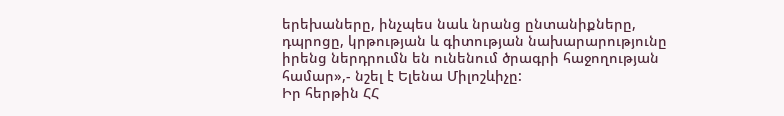երեխաները, ինչպես նաև նրանց ընտանիքները, դպրոցը, կրթության և գիտության նախարարությունը իրենց ներդրումն են ունենում ծրագրի հաջողության համար»,- նշել է Ելենա Միլոշևիչը:
Իր հերթին ՀՀ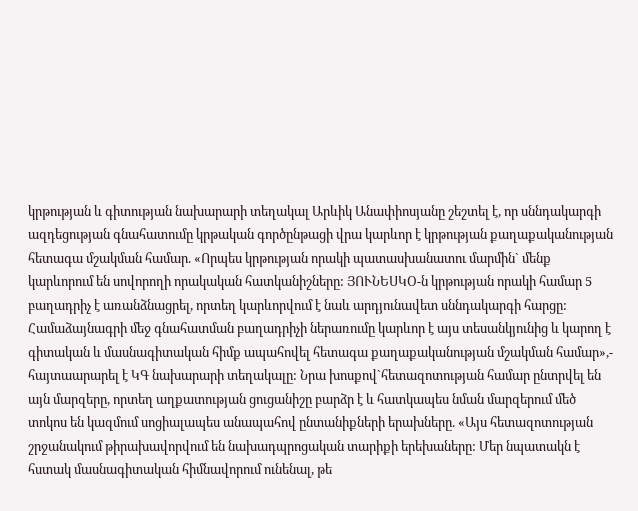կրթության և գիտության նախարարի տեղակալ Արևիկ Անափիոսյանը շեշտել է, որ սննդակարգի ազդեցության գնահատումը կրթական գործընթացի վրա կարևոր է կրթության քաղաքականության հետագա մշակման համար. «Որպես կրթության որակի պատասխանատու մարմին` մենք կարևորում են սովորողի որակական հատկանիշները: ՅՈՒՆԵՍԿՕ-ն կրթության որակի համար 5 բաղադրիչ է առանձնացրել, որտեղ կարևորվում է նաև արդյունավետ սննդակարգի հարցը: Համաձայնագրի մեջ գնահատման բաղադրիչի ներառումը կարևոր է այս տեսանկյունից և կարող է գիտական և մասնագիտական հիմք ապահովել հետագա քաղաքականության մշակման համար»,- հայտաարարել է ԿԳ նախարարի տեղակալը: Նրա խոսքով`հետազոտության համար ընտրվել են այն մարզերը, որտեղ աղքատության ցուցանիշը բարձր է և հատկապես նման մարզերում մեծ տոկոս են կազմում սոցիալապես անապահով ընտանիքների երախները. «Այս հետազոտության շրջանակում թիրախավորվում են նախադպրոցական տարիքի երեխաները: Մեր նպատակն է հստակ մասնագիտական հիմնավորում ունենալ, թե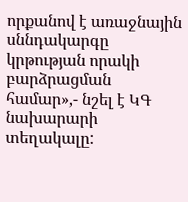որքանով է առաջնային սննդակարգը կրթության որակի բարձրացման համար»,- նշել է ԿԳ նախարարի տեղակալը: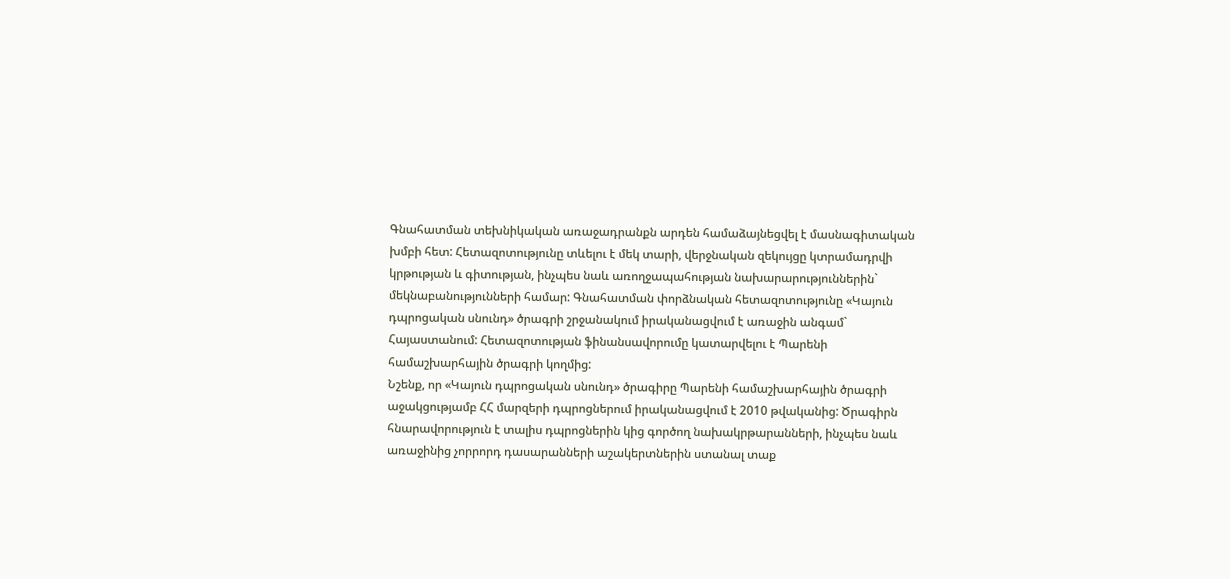Գնահատման տեխնիկական առաջադրանքն արդեն համաձայնեցվել է մասնագիտական խմբի հետ: Հետազոտությունը տևելու է մեկ տարի, վերջնական զեկույցը կտրամադրվի կրթության և գիտության, ինչպես նաև առողջապահության նախարարություններին` մեկնաբանությունների համար: Գնահատման փորձնական հետազոտությունը «Կայուն դպրոցական սնունդ» ծրագրի շրջանակում իրականացվում է առաջին անգամ` Հայաստանում: Հետազոտության ֆինանսավորումը կատարվելու է Պարենի համաշխարհային ծրագրի կողմից:
Նշենք, որ «Կայուն դպրոցական սնունդ» ծրագիրը Պարենի համաշխարհային ծրագրի աջակցությամբ ՀՀ մարզերի դպրոցներում իրականացվում է 2010 թվականից: Ծրագիրն հնարավորություն է տալիս դպրոցներին կից գործող նախակրթարանների, ինչպես նաև առաջինից չորրորդ դասարանների աշակերտներին ստանալ տաք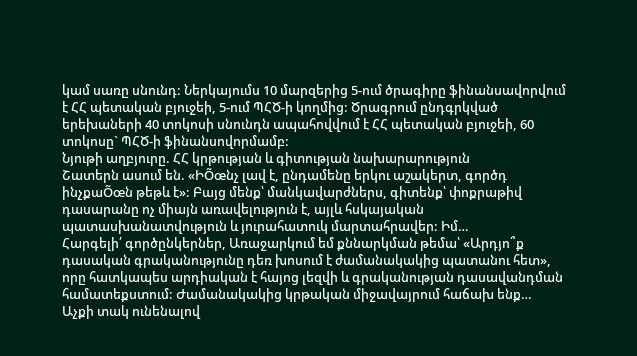կամ սառը սնունդ: Ներկայումս 10 մարզերից 5-ում ծրագիրը ֆինանսավորվում է ՀՀ պետական բյուջեի, 5-ում ՊՀԾ-ի կողմից: Ծրագրում ընդգրկված երեխաների 40 տոկոսի սնունդն ապահովվում է ՀՀ պետական բյուջեի, 60 տոկոսը` ՊՀԾ-ի ֆինանսովորմամբ:
Նյութի աղբյուրը. ՀՀ կրթության և գիտության նախարարություն
Շատերն ասում են. «ԻÕœնչ լավ է, ընդամենը երկու աշակերտ, գործդ ինչքաÕœն թեթև է»: Բայց մենք՝ մանկավարժներս, գիտենք՝ փոքրաթիվ դասարանը ոչ միայն առավելություն է, այլև հսկայական պատասխանատվություն և յուրահատուկ մարտահրավեր: Իմ…
Հարգելի՛ գործընկերներ, Առաջարկում եմ քննարկման թեմա՝ «Արդյո՞ք դասական գրականությունը դեռ խոսում է ժամանակակից պատանու հետ», որը հատկապես արդիական է հայոց լեզվի և գրականության դասավանդման համատեքստում: Ժամանակակից կրթական միջավայրում հաճախ ենք…
Աչքի տակ ունենալով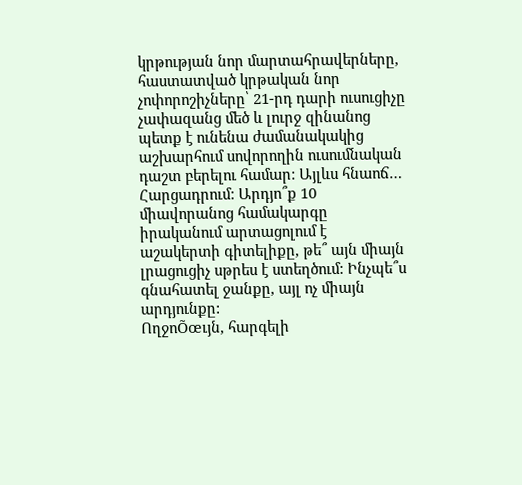կրթության նոր մարտահրավերները, հաստատված կրթական նոր չոփորոշիչները՝ 21-րդ դարի ուսուցիչը չափազանց մեծ և լուրջ զինանոց պետք է ունենա ժամանակակից աշխարհում սովորողին ուսումնական դաշտ բերելու համար: Այլևս հնաոճ…
Հարցադրում: Արդյո՞ք 10 միավորանոց համակարգը իրականում արտացոլում է աշակերտի գիտելիքը, թե՞ այն միայն լրացուցիչ սթրես է ստեղծում: Ինչպե՞ս գնահատել ջանքը, այլ ոչ միայն արդյունքը:
ՈղջոÕœւյն, հարգելի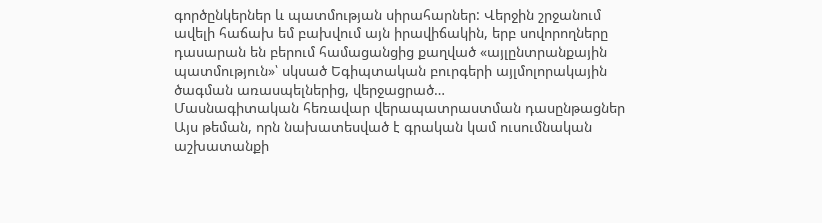գործընկերներ և պատմության սիրահարներ: Վերջին շրջանում ավելի հաճախ եմ բախվում այն իրավիճակին, երբ սովորողները դասարան են բերում համացանցից քաղված «այլընտրանքային պատմություն»՝ սկսած Եգիպտական բուրգերի այլմոլորակային ծագման առասպելներից, վերջացրած…
Մասնագիտական հեռավար վերապատրաստման դասընթացներ
Այս թեման, որն նախատեսված է գրական կամ ուսումնական աշխատանքի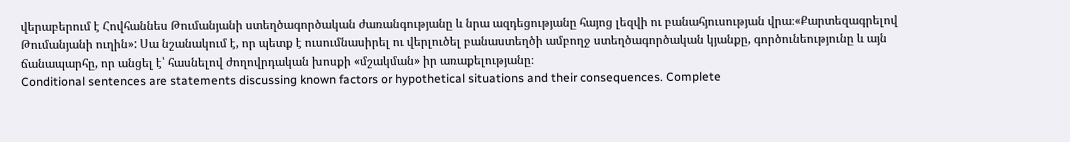վերաբերում է Հովհաննես Թումանյանի ստեղծագործական ժառանգությանը և նրա ազդեցությանը հայոց լեզվի ու բանահյուսության վրա։«Քարտեզագրելով Թումանյանի ուղին»: Սա նշանակում է, որ պետք է ուսումնասիրել ու վերլուծել բանաստեղծի ամբողջ ստեղծագործական կյանքը, գործունեությունը և այն ճանապարհը, որ անցել է՝ հասնելով ժողովրդական խոսքի «մշակման» իր առաքելությանը։
Conditional sentences are statements discussing known factors or hypothetical situations and their consequences. Complete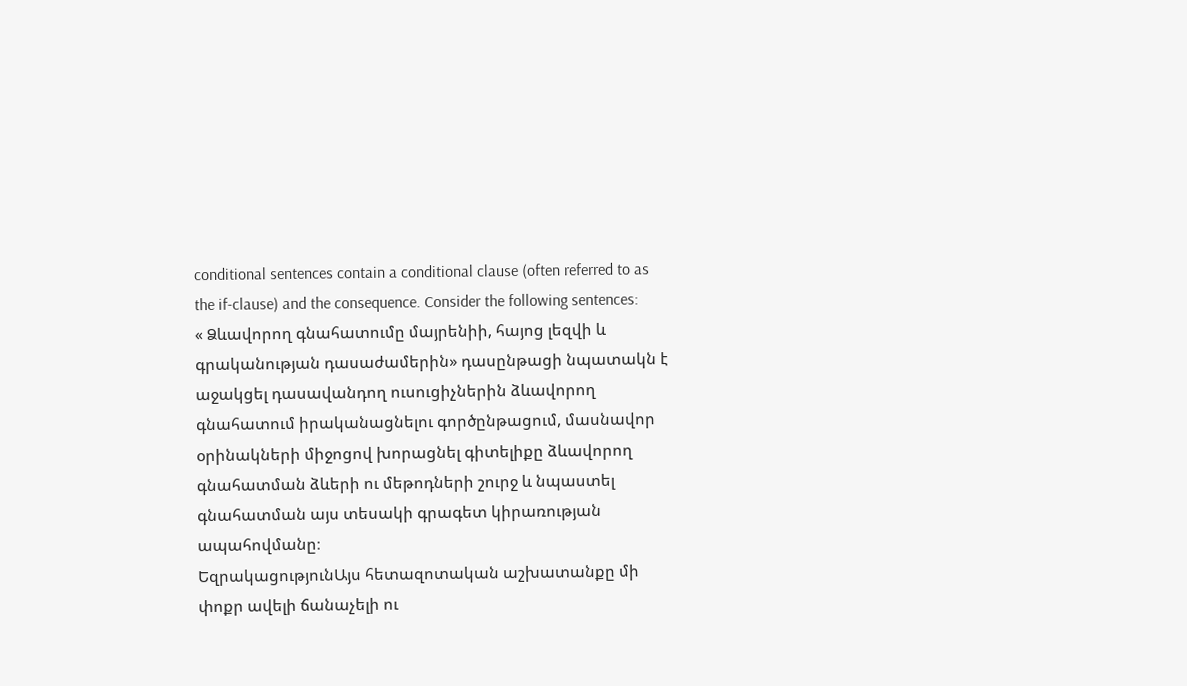conditional sentences contain a conditional clause (often referred to as the if-clause) and the consequence. Consider the following sentences:
« Ձևավորող գնահատումը մայրենիի, հայոց լեզվի և գրականության դասաժամերին» դասընթացի նպատակն է աջակցել դասավանդող ուսուցիչներին ձևավորող գնահատում իրականացնելու գործընթացում, մասնավոր օրինակների միջոցով խորացնել գիտելիքը ձևավորող գնահատման ձևերի ու մեթոդների շուրջ և նպաստել գնահատման այս տեսակի գրագետ կիրառության ապահովմանը։
ԵզրակացությունԱյս հետազոտական աշխատանքը մի փոքր ավելի ճանաչելի ու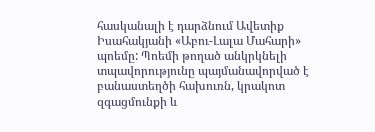հասկանալի է դարձնում Ավետիք Իսահակյանի «Աբու-Լալա Մահարի» պոեմը: Պոեմի թողած անկրկնելի տպավորությունը պայմանավորված է բանաստեղծի հախուռն, կրակոտ զգացմունքի և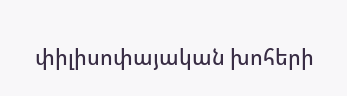փիլիսոփայական խոհերի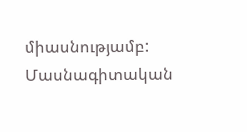միասնությամբ:
Մասնագիտական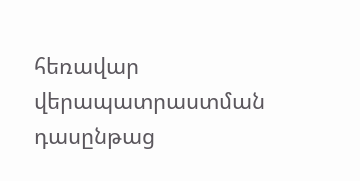հեռավար վերապատրաստման դասընթաց